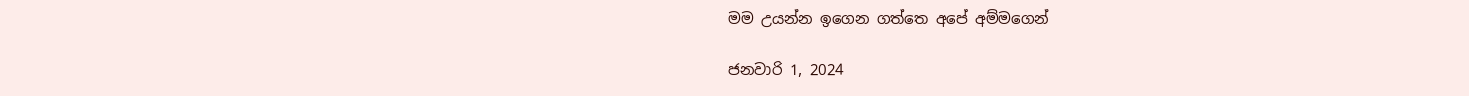මම උයන්න ඉගෙන ගත්තෙ අපේ අම්මගෙන්

ජනවාරි 1, 2024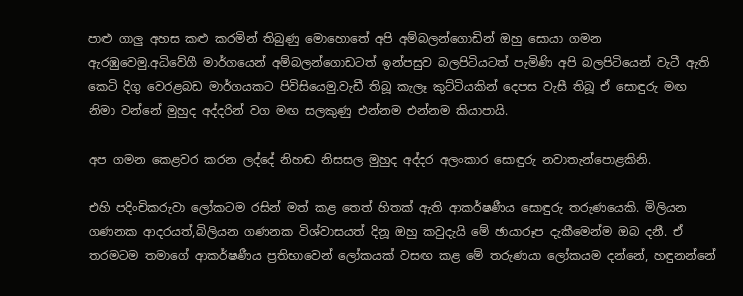පාළු ගාලු අහස කළු කරමින් තිබුණු මොහොතේ අපි අම්බලන්ගොඩින් ඔහු සොයා ගමන ඇරඹුවෙමු.අධිවේගී මාර්ගයෙන් අම්බලන්ගොඩටත් ඉන්පසුව බලපිටියටත් පැමිණි අපි බලපිටියෙන් වැටී ඇති කෙටි දිගු වෙරළබඩ මාර්ගයකට පිවිසියෙමු.වැඩී තිබූ කැලෑ කුට්ටියකින් දෙපස වැසී තිබූ ඒ සොඳුරු මඟ නිමා වන්නේ මුහුද අද්දරින් වග මඟ සලකුණු එන්නම එන්නම කියාපායි.

අප ගමන කෙළවර කරන ලද්දේ නිහඬ නිසසල මුහුද අද්දර අලංකාර සොඳුරු නවාතැන්පොළකිනි.

එහි පදිංචිකරුවා ලෝකටම රසින් මත් කළ තෙත් හිතක් ඇති ආකර්ෂණීය සොඳුරු තරුණයෙකි. මිලියන ගණනක ආදරයත්,බිලියන ගණනක විශ්වාසයත් දිනූ ඔහු කවුදැයි මේ ඡායාරූප දැකීමෙන්ම ඔබ දනී. ඒ තරමටම තමාගේ ආකර්ෂණීය ප්‍රතිභාවෙන් ලෝකයක් වසඟ කළ මේ තරුණයා ලෝකයම දන්නේ, හඳුනන්නේ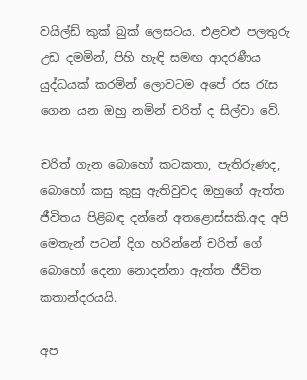වයිල්ඩ් කුක් බුක් ලෙසටය. එළවළු පලතුරු උඩ දමමින්, පිහි හැඳි සමඟ ආදරණීය යුද්ධයක් කරමින් ලොවටම අපේ රස රැස ගෙන යන ඔහු නමින් චරිත් ද සිල්වා වේ.

චරිත් ගැන බොහෝ කටකතා, පැතිරුණද, බොහෝ කසු කුසු ඇතිවුවද ඔහුගේ ඇත්ත ජීවිතය පිළිබඳ දන්නේ අතළොස්සකි.අද අපි මෙතැන් පටන් දිග හරින්නේ චරිත් ගේ බොහෝ දෙනා නොදන්නා ඇත්ත ජීවිත කතාන්දරයයි.

අප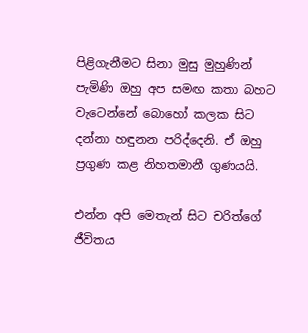පිළිගැනීමට සිනා මුසු මුහුණින් පැමිණි ඔහු අප සමඟ කතා බහට වැටෙන්නේ බොහෝ කලක සිට දන්නා හඳුනන පරිද්දෙනි. ඒ ඔහු ප්‍රගුණ කළ නිහතමානී ගුණයයි.

එන්න අපි මෙතැන් සිට චරිත්ගේ ජීවිතය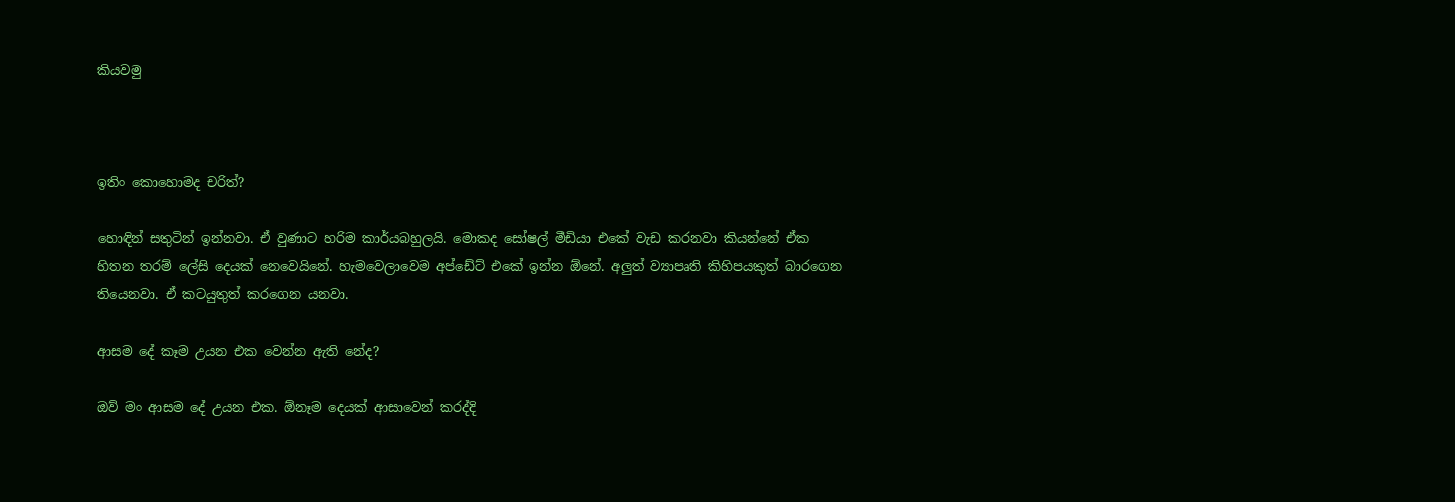කියවමු



ඉතිං කොහොමද චරිත්?

හොඳින් සතුටින් ඉන්නවා. ඒ වුණාට හරිම කාර්යබහුලයි. මොකද සෝෂල් මීඩියා එකේ වැඩ කරනවා කියන්නේ ඒක හිතන තරම් ලේසි දෙයක් නෙවෙයිනේ. හැමවෙලාවෙම අප්ඩේට් එකේ ඉන්න ඕනේ. අලුත් ව්‍යාපෘති කිහිපයකුත් බාරගෙන තියෙනවා. ඒ කටයුතුත් කරගෙන යනවා.

ආසම දේ කෑම උයන එක වෙන්න ඇති නේද?

ඔව් මං ආසම දේ උයන එක. ඕනෑම දෙයක් ආසාවෙන් කරද්දි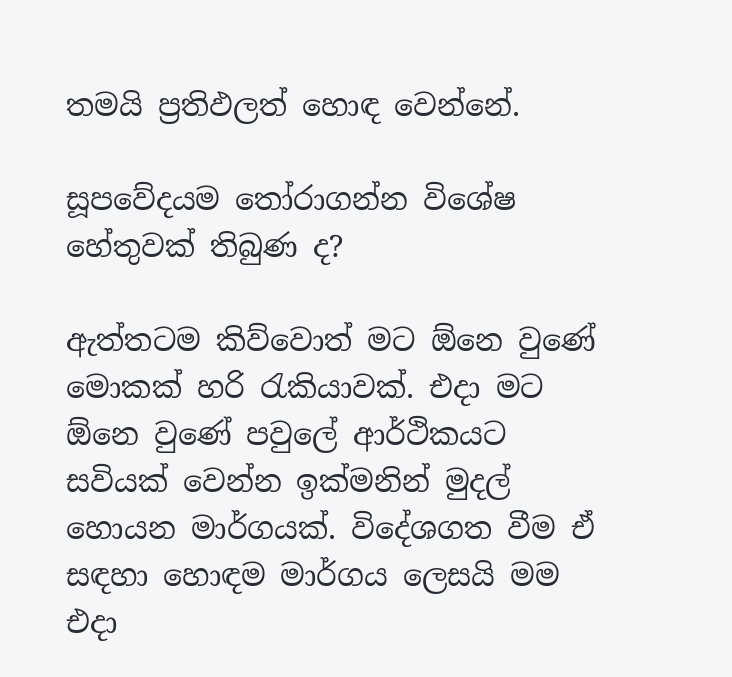තමයි ප්‍රතිඵලත් හොඳ වෙන්නේ.

සූපවේදයම තෝරාගන්න විශේෂ හේතුවක් තිබුණ ද?

ඇත්තටම කිව්වොත් මට ඕනෙ වුණේ මොකක් හරි රැකියාවක්. එදා මට ඕනෙ වුණේ පවුලේ ආර්ථිකයට සවියක් වෙන්න ඉක්මනින් මුදල් හොයන මාර්ගයක්. විදේශගත වීම ඒ සඳහා හොඳම මාර්ගය ලෙසයි මම එදා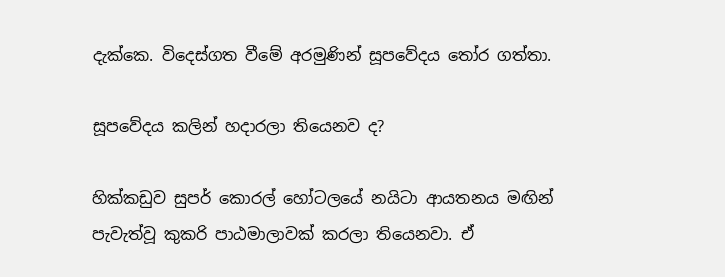දැක්කෙ. විදෙස්ගත වීමේ අරමුණින් සූපවේදය තෝර ගත්තා.

සූපවේදය කලින් හදාරලා තියෙනව ද?

හික්කඩුව සුපර් කොරල් හෝටලයේ නයිටා ආයතනය මඟින් පැවැත්වූ කුකරි පාඨමාලාවක් කරලා තියෙනවා. ඒ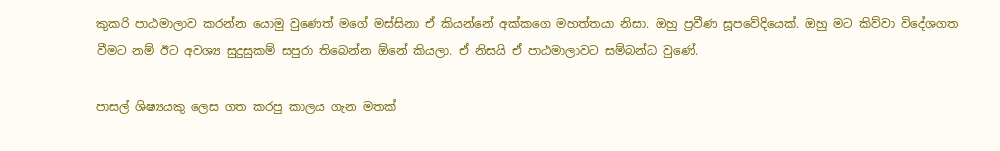කුකරි පාඨමාලාව කරන්න යොමු වුණෙත් මගේ මස්සිනා ඒ කියන්නේ අක්කගෙ මහත්තයා නිසා. ඔහු ප්‍රවීණ සූපවේදියෙක්. ඔහු මට කිව්වා විදේශගත වීමට නම් ඊට අවශ්‍ය සුදුසුකම් සපුරා තිබෙන්න ඕනේ කියලා. ඒ නිසයි ඒ පාඨමාලාවට සම්බන්ධ වුණේ.

පාසල් ශිෂ්‍යයකු ලෙස ගත කරපු කාලය ගැන මතක්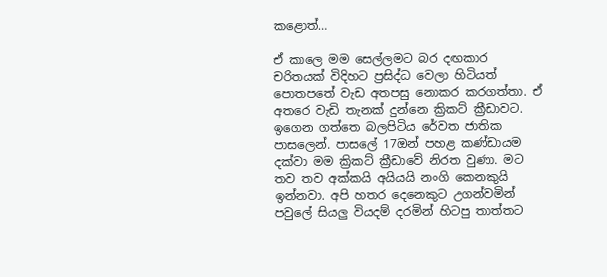කළොත්…

ඒ කාලෙ මම සෙල්ලමට බර දඟකාර චරිතයක් විදිහට ප්‍රසිද්ධ වෙලා හිටියත් පොතපතේ වැඩ අතපසු නොකර කරගත්තා. ඒ අතරෙ වැඩි තැනක් දුන්නෙ ක්‍රිකට් ක්‍රීඩාවට. ඉගෙන ගත්තෙ බලපිටිය රේවත ජාතික පාසලෙන්. පාසලේ 17ඔන් පහළ කණ්ඩායම දක්වා මම ක්‍රිකට් ක්‍රීඩාවේ නිරත වුණා. මට තව තව අක්කයි අයියයි නංගි කෙනකුයි ඉන්නවා. අපි හතර දෙනෙකුට උගන්වමින් පවුලේ සියලු වියදම් දරමින් හිටපු තාත්තට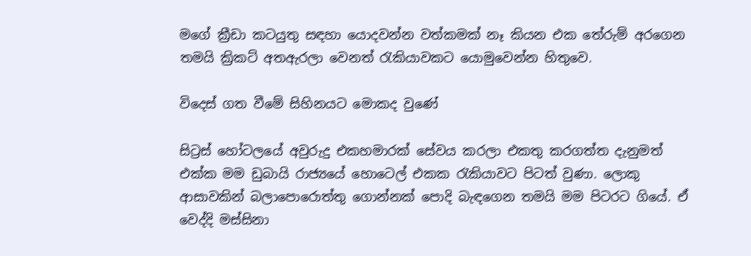මගේ ක්‍රීඩා කටයුතු සඳහා යොදවන්න වත්කමක් නෑ කියන එක තේරුම් අරගෙන තමයි ක්‍රිකට් අතඇරලා වෙනත් රැකියාවකට යොමුවෙන්න හිතුවෙ.

විදෙස් ගත වීමේ සිහිනයට මොකද වුණේ

සිට්‍රස් හෝටලයේ අවුරුදු එකහමාරක් සේවය කරලා එකතු කරගත්ත දැනුමත් එක්ක මම ඩුබායි රාජ්‍යයේ හොටෙල් එකක රැකියාවට පිටත් වුණා. ලොකු ආසාවකින් බලාපොරොත්තු ගොන්නක් පොදි බැඳගෙන තමයි මම පිටරට ගියේ. ඒ වෙද්දි මස්සිනා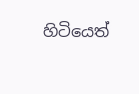හිටියෙත්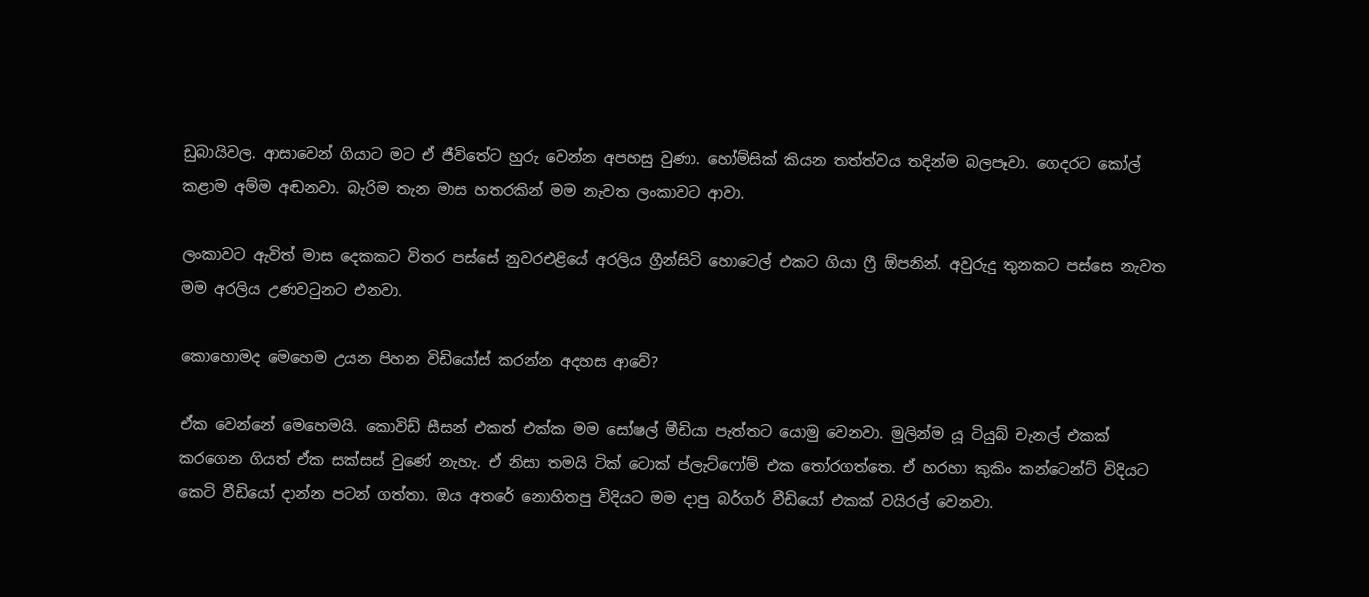ඩුබායිවල. ආසාවෙන් ගියාට මට ඒ ජීවිතේට හුරු වෙන්න අපහසු වුණා. හෝම්සික් කියන තත්ත්වය තදින්ම බලපෑවා. ගෙදරට කෝල් කළාම අම්ම අඬනවා. බැරිම තැන මාස හතරකින් මම නැවත ලංකාවට ආවා.

ලංකාවට ඇවිත් මාස දෙකකට විතර පස්සේ නුවරඑළියේ අරලිය ග්‍රීන්සිටි හොටෙල් එකට ගියා ෆ්‍රී ඕපනින්. අවුරුදු තුනකට පස්සෙ නැවත මම අරලිය උණවටුනට එනවා.

කොහොමද මෙහෙම උයන පිහන විඩියෝස් කරන්න අදහස ආවේ?

ඒක වෙන්නේ මෙහෙමයි. කොවිඩ් සීසන් එකත් එක්ක මම සෝෂල් මීඩියා පැත්තට යොමු වෙනවා. මුලින්ම යූ ටියුබ් චැනල් එකක් කරගෙන ගියත් ඒක සක්සස් වුණේ නැහැ. ඒ නිසා තමයි ටික් ටොක් ප්ලැට්ෆෝම් එක තෝරගත්තෙ. ඒ හරහා කුකිං කන්ටෙන්ට් විදියට කෙටි වීඩියෝ දාන්න පටන් ගත්තා. ඔය අතරේ නොහිතපු විදියට මම දාපු බර්ගර් වීඩියෝ එකක් වයිරල් වෙනවා.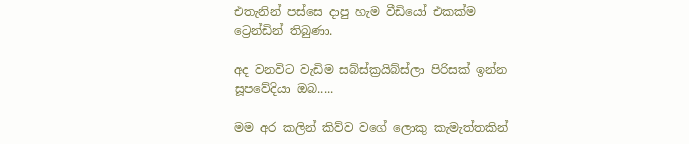එතැනින් පස්සෙ දාපු හැම වීඩියෝ එකක්ම ට්‍රෙන්ඩින් තිබුණා.

අද වනවිට වැඩිම සබ්ස්ක්‍රයිබ්ස්ලා පිරිසක් ඉන්න සූපවේදියා ඔබ.....

මම අර කලින් කිව්ව වගේ ලොකු කැමැත්තකින්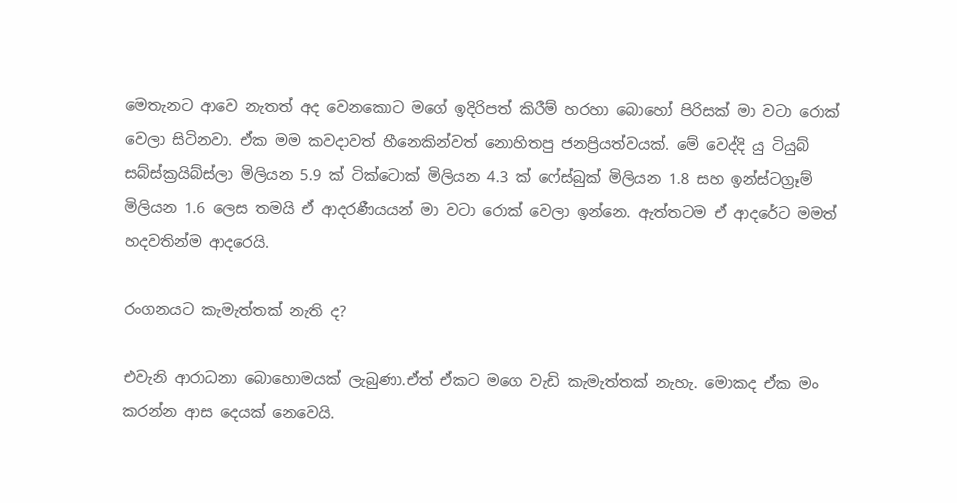මෙතැනට ආවෙ නැතත් අද වෙනකොට මගේ ඉදිරිපත් කිරීම් හරහා බොහෝ පිරිසක් මා වටා රොක් වෙලා සිටිනවා. ඒක මම කවදාවත් හීනෙකින්වත් නොහිතපු ජනප්‍රියත්වයක්. මේ වෙද්දි යු ටියුබ් සබ්ස්ක්‍රයිබ්ස්ලා මිලියන 5.9 ක් ටික්ටොක් මිලියන 4.3 ක් ෆේස්බුක් මිලියන 1.8 සහ ඉන්ස්ටග්‍රෑම් මිලියන 1.6 ලෙස තමයි ඒ ආදරණීයයන් මා වටා රොක් වෙලා ඉන්නෙ. ඇත්තටම ඒ ආදරේට මමත් හදවතින්ම ආදරෙයි.

රංගනයට කැමැත්තක් නැති ද?

එවැනි ආරාධනා බොහොමයක් ලැබුණා.ඒත් ඒකට මගෙ වැඩි කැමැත්තක් නැහැ. මොකද ඒක මං කරන්න ආස දෙයක් නෙවෙයි.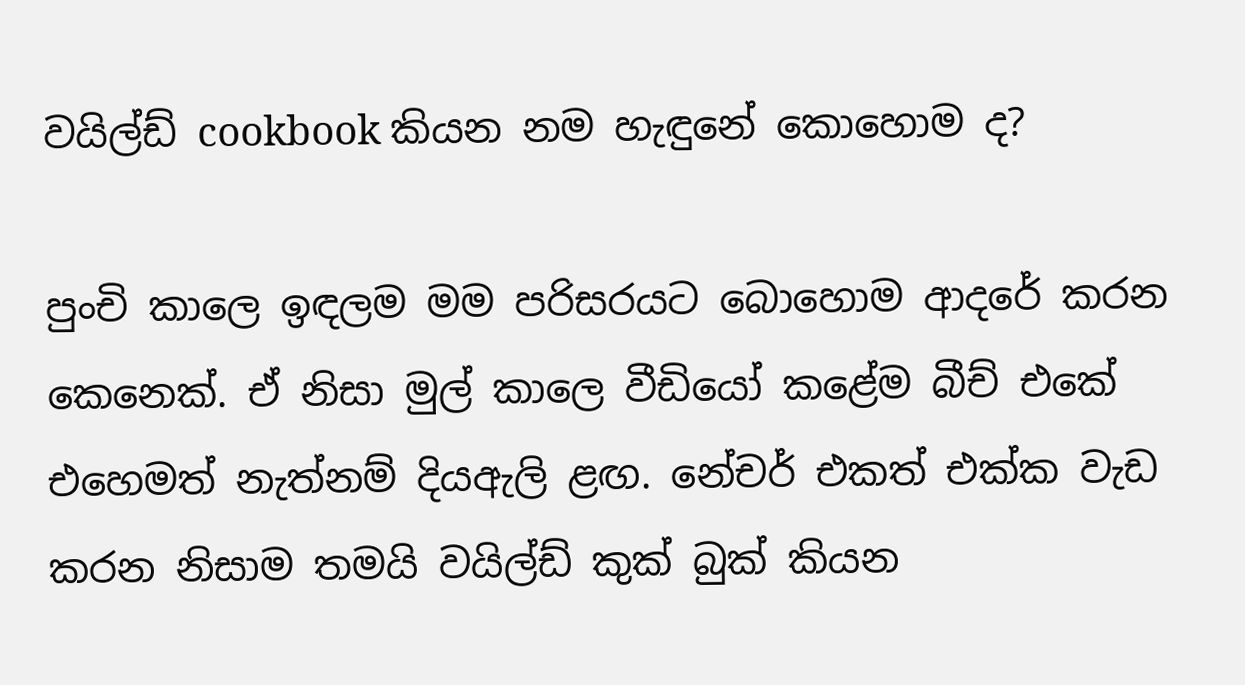වයිල්ඩ් cookbook කියන නම හැඳුනේ කොහොම ද?

පුංචි කාලෙ ඉඳලම මම පරිසරයට බොහොම ආදරේ කරන කෙනෙක්. ඒ නිසා මුල් කාලෙ වීඩියෝ කළේම බීච් එකේ එහෙමත් නැත්නම් දියඇලි ළඟ. නේචර් එකත් එක්ක වැඩ කරන නිසාම තමයි වයිල්ඩ් කුක් බුක් කියන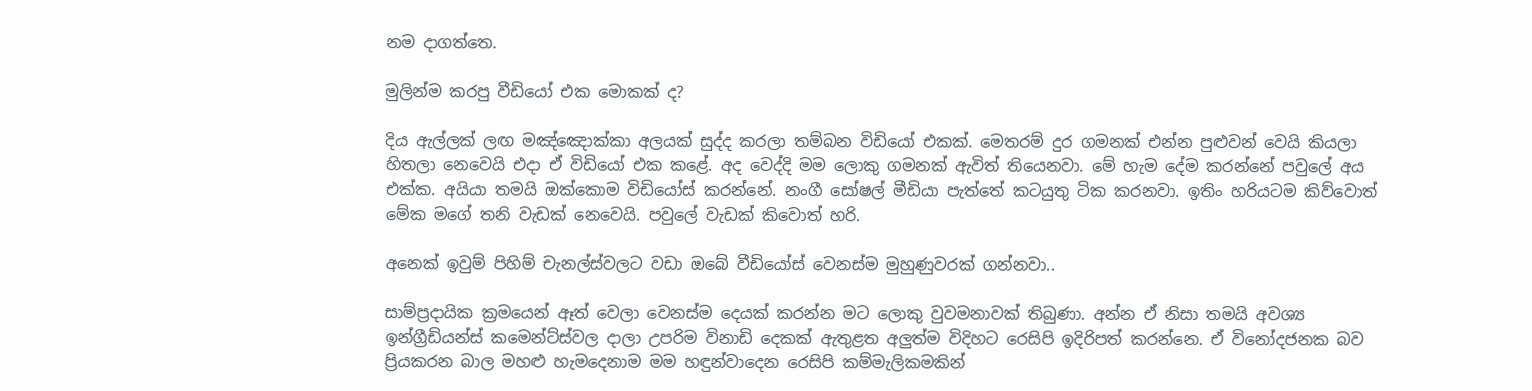නම දාගත්තෙ.

මුලින්ම කරපු වීඩියෝ එක මොකක් ද?

දිය ඇල්ලක් ලඟ මඤ්ඤොක්කා අලයක් සුද්ද කරලා තම්බන විඩියෝ එකක්. මෙතරම් දුර ගමනක් එන්න පුළුවන් වෙයි කියලා හිතලා නෙවෙයි එදා ඒ විඩියෝ එක කළේ. අද වෙද්දි මම ලොකු ගමනක් ඇවිත් තියෙනවා. මේ හැම දේම කරන්නේ පවුලේ අය එක්ක. අයියා තමයි ඔක්කොම විඩියෝස් කරන්නේ. නංගී සෝෂල් මීඩියා පැත්තේ කටයුතු ටික කරනවා. ඉතිං හරියටම කිව්වොත් මේක මගේ තනි වැඩක් නෙවෙයි. පවුලේ වැඩක් කිවොත් හරි.

අනෙක් ඉවුම් පිහිම් චැනල්ස්වලට වඩා ඔබේ වීඩියෝස් වෙනස්ම මුහුණුවරක් ගන්නවා..

සාම්ප්‍රදායික ක්‍රමයෙන් ඈත් වෙලා වෙනස්ම දෙයක් කරන්න මට ලොකු වුවමනාවක් තිබුණා. අන්න ඒ නිසා තමයි අවශ්‍ය ඉන්ග්‍රීඩියන්ස් කමෙන්ට්ස්වල දාලා උපරිම විනාඩි දෙකක් ඇතුළත අලුත්ම විදිහට රෙසිපි ඉදිරිපත් කරන්නෙ. ඒ විනෝදජනක බව ප්‍රියකරන බාල මහළු හැමදෙනාම මම හඳුන්වාදෙන රෙසිපි කම්මැලිකමකින්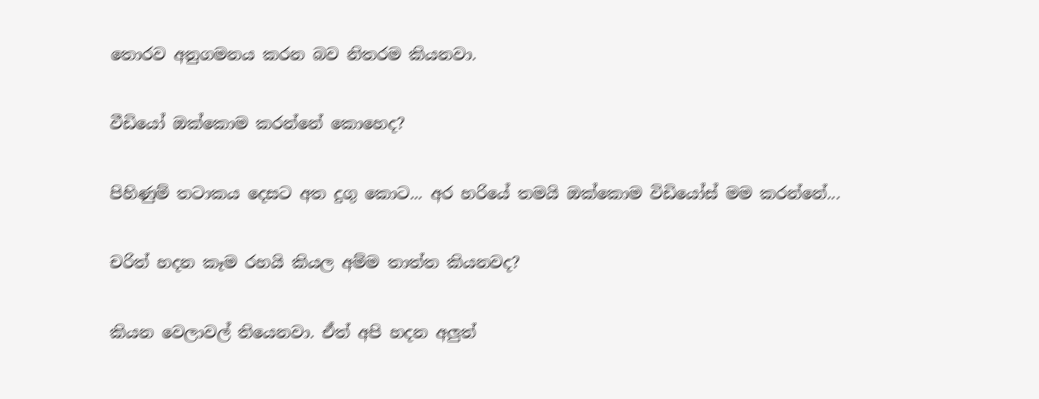තොරව අනුගමනය කරන බව නිතරම කියනවා.

වීඩියෝ ඔක්කොම කරන්නේ කොහෙද?

පිහිණුම් තටාකය දෙසට අත දුගු කොට... අර හරියේ තමයි ඔක්කොම විඩියෝස් මම කරන්නේ...

චරිත් හදන කෑම රහයි කියල අම්ම තාත්ත කියනවද?

කියන වෙලාවල් තියෙනවා. ඒත් අපි හදන අලුත්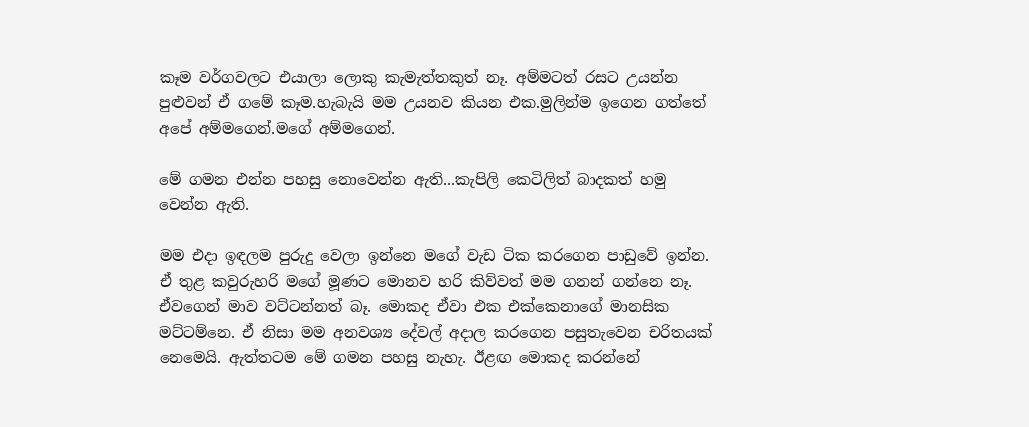කෑම වර්ගවලට එයාලා ලොකු කැමැත්තකුත් නෑ. අම්මටත් රසට උයන්න පුළුවන් ඒ ගමේ කෑම.හැබැයි මම උයනව කියන එක.මුලින්ම ඉගෙන ගත්තේ අපේ අම්මගෙන්.මගේ අම්මගෙන්.

මේ ගමන එන්න පහසු නොවෙන්න ඇති...කැපිලි කෙටිලිත් බාදකත් හමු වෙන්න ඇති.

මම එදා ඉඳලම පුරුදු වෙලා ඉන්නෙ මගේ වැඩ ටික කරගෙන පාඩුවේ ඉන්න. ඒ තුළ කවුරුහරි මගේ මූණට මොනව හරි කිව්වත් මම ගනන් ගන්නෙ නෑ. ඒවගෙන් මාව වට්ටන්නත් බෑ. මොකද ඒවා එක එක්කෙනාගේ මානසික මට්ටම්නෙ. ඒ නිසා මම අනවශ්‍ය දේවල් අදාල කරගෙන පසුතැවෙන චරිතයක් නෙමෙයි. ඇත්තටම මේ ගමන පහසු නැහැ. ඊළඟ මොකද කරන්නේ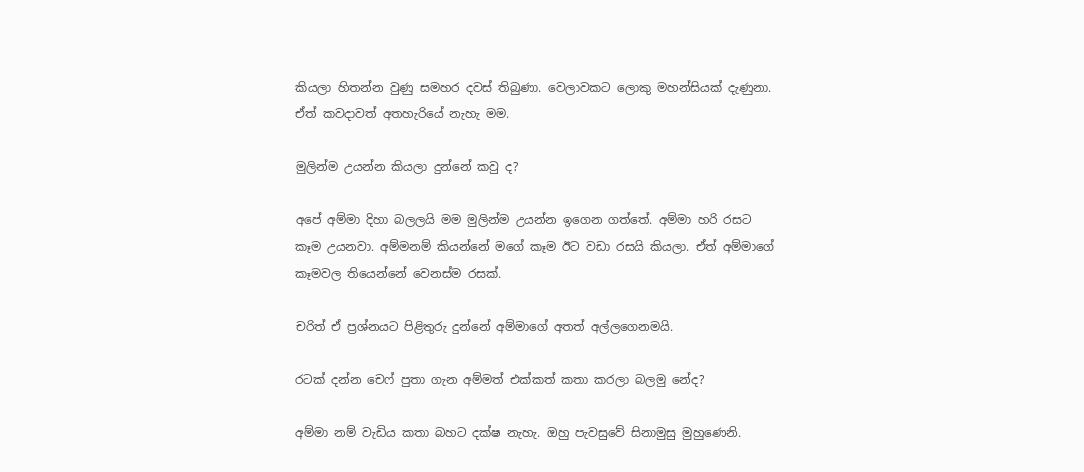කියලා හිතන්න වුණු සමහර දවස් තිබුණා. වෙලාවකට ලොකු මහන්සියක් දැණුනා. ඒත් කවදාවත් අතහැරියේ නැහැ මම.

මුලින්ම උයන්න කියලා දුන්නේ කවු ද?

අපේ අම්මා දිහා බලලයි මම මුලින්ම උයන්න ඉගෙන ගත්තේ. අම්මා හරි රසට කෑම උයනවා. අම්මනම් කියන්නේ මගේ කෑම ඊට වඩා රසයි කියලා. ඒත් අම්මාගේ කෑමවල තියෙන්නේ වෙනස්ම රසක්.

චරිත් ඒ ප්‍රශ්නයට පිළිතුරු දුන්නේ අම්මාගේ අතත් අල්ලගෙනමයි.

රටක් දන්න චෙෆ් පුතා ගැන අම්මත් එක්කත් කතා කරලා බලමු නේද?

අම්මා නම් වැඩිය කතා බහට දක්ෂ නැහැ. ඔහු පැවසුවේ සිනාමුසු මුහුණෙනි.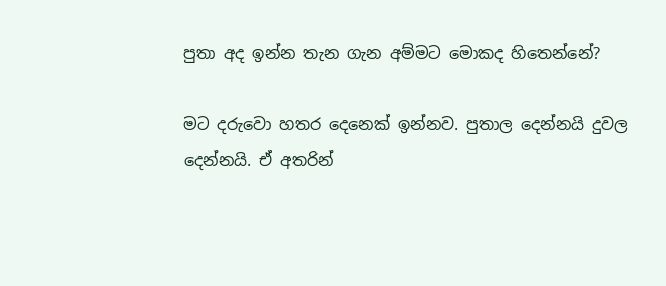පුතා අද ඉන්න තැන ගැන අම්මට මොකද හිතෙන්නේ?

මට දරුවො හතර දෙනෙක් ඉන්නව. පුතාල දෙන්නයි දුවල දෙන්නයි. ඒ අතරින්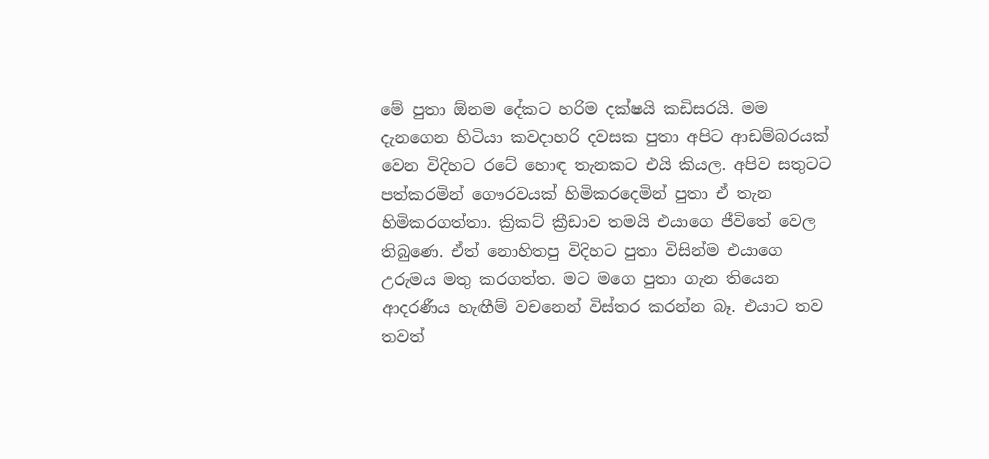මේ පුතා ඕනම දේකට හරිම දක්ෂයි කඩිසරයි. මම දැනගෙන හිටියා කවදාහරි දවසක පුතා අපිට ආඩම්බරයක් වෙන විදිහට රටේ හොඳ තැනකට එයි කියල. අපිව සතුටට පත්කරමින් ගෞරවයක් හිමිකරදෙමින් පුතා ඒ තැන හිමිකරගත්තා. ක්‍රිකට් ක්‍රීඩාව තමයි එයාගෙ ජීවිතේ වෙල තිබුණෙ. ඒත් නොහිතපු විදිහට පුතා විසින්ම එයාගෙ උරුමය මතු කරගත්ත. මට මගෙ පුතා ගැන තියෙන ආදරණීය හැඟීම් වචනෙන් විස්තර කරන්න බෑ. එයාට තව තවත්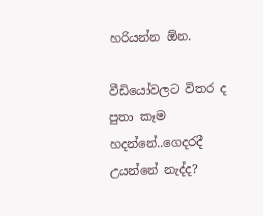හරියන්න ඕන.

වීඩියෝවලට විතර ද පුතා කෑම හදන්නේ..ගෙදරදී උයන්නේ නැද්ද?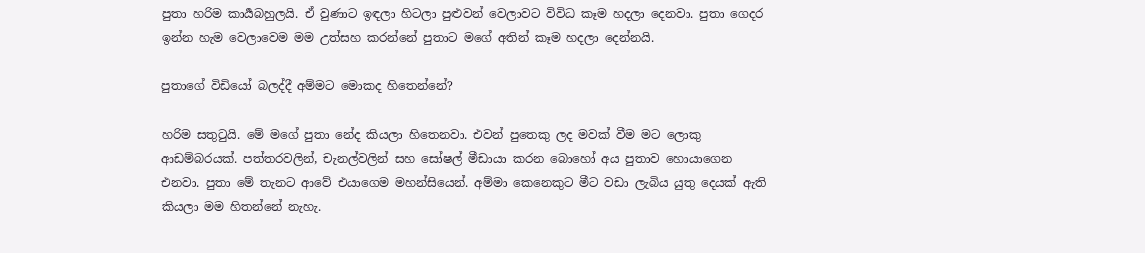පුතා හරිම කාර්‍යබහුලයි. ඒ වුණාට ඉඳලා හිටලා පුළුවන් වෙලාවට විවිධ කෑම හදලා දෙනවා. පුතා ගෙදර ඉන්න හැම වෙලාවෙම මම උත්සහ කරන්නේ පුතාට මගේ අතින් කෑම හදලා දෙන්නයි.

පුතාගේ විඩියෝ බලද්දී අම්මට මොකද හිතෙන්නේ?

හරිම සතුටුයි. මේ මගේ පුතා නේද කියලා හිතෙනවා. එවන් පුතෙකු ලද මවක් වීම මට ලොකු ආඩම්බරයක්. පත්තරවලින්, චැනල්වලින් සහ සෝෂල් මීඩායා කරන බොහෝ අය පුතාව හොයාගෙන එනවා. පුතා මේ තැනට ආවේ එයාගෙම මහන්සියෙන්. අම්මා කෙනෙකුට මීට වඩා ලැබිය යුතු දෙයක් ඇති කියලා මම හිතන්නේ නැහැ.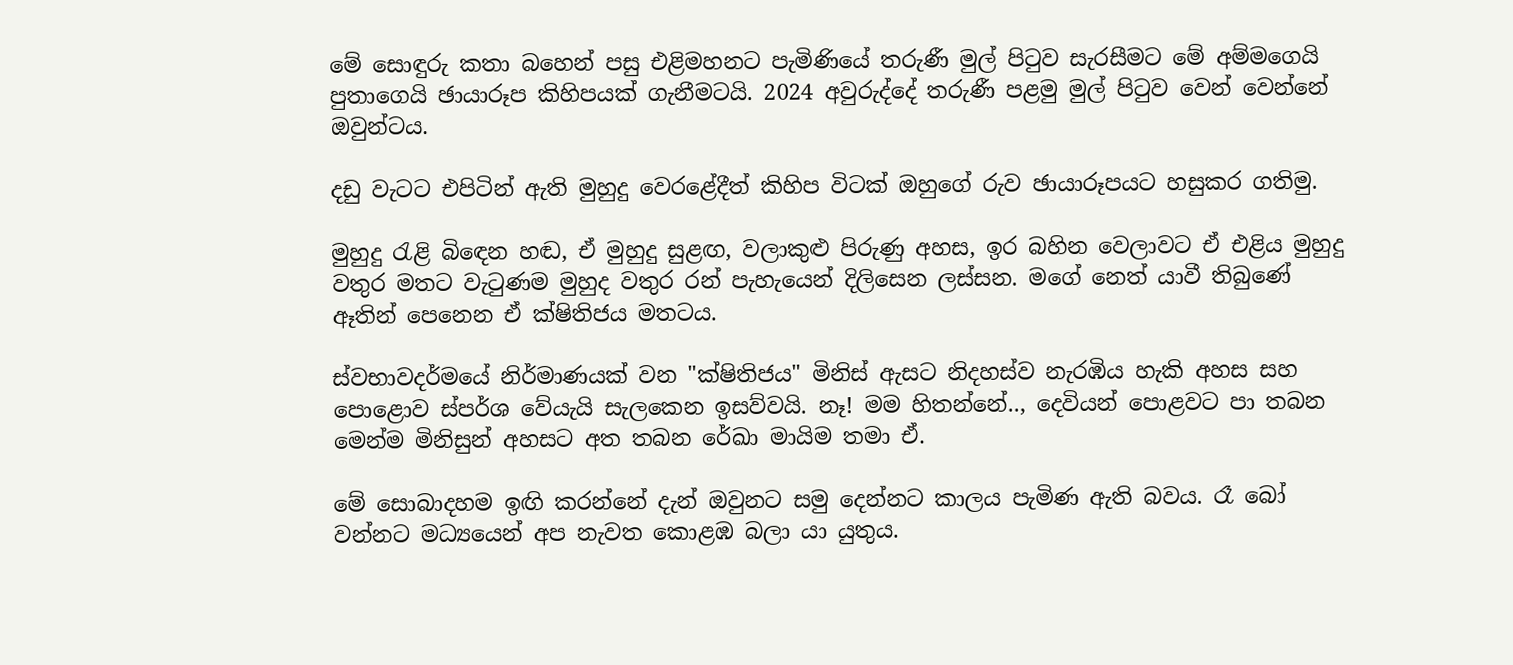මේ සොඳුරු කතා බහෙන් පසු එළිමහනට පැමිණියේ තරුණී මුල් පිටුව සැරසීමට මේ අම්මගෙයි පුතාගෙයි ඡායාරූප කිහිපයක් ගැනීමටයි. 2024 අවුරුද්දේ තරුණී පළමු මුල් පිටුව වෙන් වෙන්නේ ඔවුන්ටය.

දඩු වැටට එපිටින් ඇති මුහුදු වෙරළේදීත් කිහිප විටක් ඔහුගේ රුව ඡායාරූපයට හසුකර ගතිමු.

මුහුදු රැළි බිඳෙන හඬ, ඒ මුහුදු සුළඟ, වලාකුළු පිරුණු අහස, ඉර බහින වෙලාවට ඒ එළිය මුහුදු වතුර මතට වැටුණම මුහුද වතුර රන් පැහැයෙන් දිලිසෙන ලස්සන. මගේ නෙත් යාවී තිබුණේ ඈතින් පෙනෙන ඒ ක්ෂිතිජය මතටය.

ස්වභාවදර්මයේ නිර්මාණයක් වන "ක්ෂිතිජය" මිනිස් ඇසට නිදහස්ව නැරඹිය හැකි අහස සහ පොළොව ස්පර්ශ වේයැයි සැලකෙන ඉසව්වයි. නෑ! මම හිතන්නේ.., දෙවියන් පොළවට පා තබන මෙන්ම මිනිසුන් අහසට අත තබන රේඛා මායිම තමා ඒ.

මේ සොබාදහම ඉඟි කරන්නේ දැන් ඔවුනට සමු දෙන්නට කාලය පැමිණ ඇති බවය. රෑ බෝ වන්නට මධ්‍යයෙන් අප නැවත කොළඹ බලා යා යුතුය.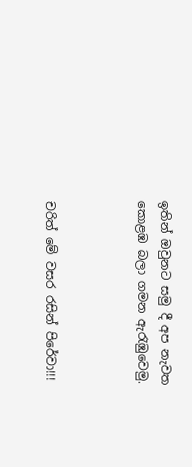ඉතින් ඔවුනට සමු දී අප නැවත කොළඹ බලා ගමන ඇරැඹුවෙමු.



චරිත් මේ වසර රසින් පිරේවා!!!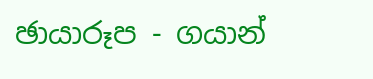ඡායාරූප - ගයාන්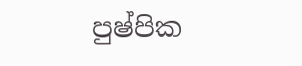පුෂ්පික